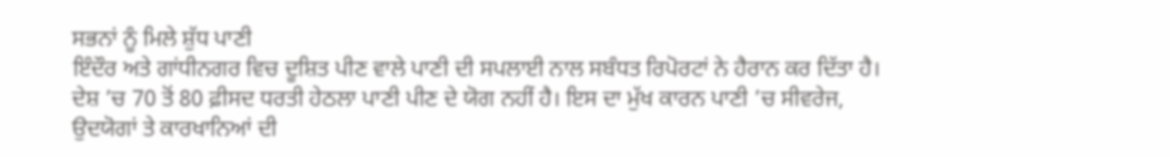ਸਭਨਾਂ ਨੂੰ ਮਿਲੇ ਸ਼ੁੱਧ ਪਾਣੀ
ਇੰਦੌਰ ਅਤੇ ਗਾਂਧੀਨਗਰ ਵਿਚ ਦੂਸ਼ਿਤ ਪੀਣ ਵਾਲੇ ਪਾਣੀ ਦੀ ਸਪਲਾਈ ਨਾਲ ਸਬੰਧਤ ਰਿਪੋਰਟਾਂ ਨੇ ਹੈਰਾਨ ਕਰ ਦਿੱਤਾ ਹੈ। ਦੇਸ਼ ’ਚ 70 ਤੋਂ 80 ਫ਼ੀਸਦ ਧਰਤੀ ਹੇਠਲਾ ਪਾਣੀ ਪੀਣ ਦੇ ਯੋਗ ਨਹੀਂ ਹੈ। ਇਸ ਦਾ ਮੁੱਖ ਕਾਰਨ ਪਾਣੀ ’ਚ ਸੀਵਰੇਜ, ਉਦਯੋਗਾਂ ਤੇ ਕਾਰਖਾਨਿਆਂ ਦੀ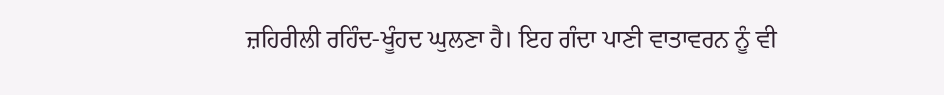ਜ਼ਹਿਰੀਲੀ ਰਹਿੰਦ-ਖੂੰਹਦ ਘੁਲਣਾ ਹੈ। ਇਹ ਗੰਦਾ ਪਾਣੀ ਵਾਤਾਵਰਨ ਨੂੰ ਵੀ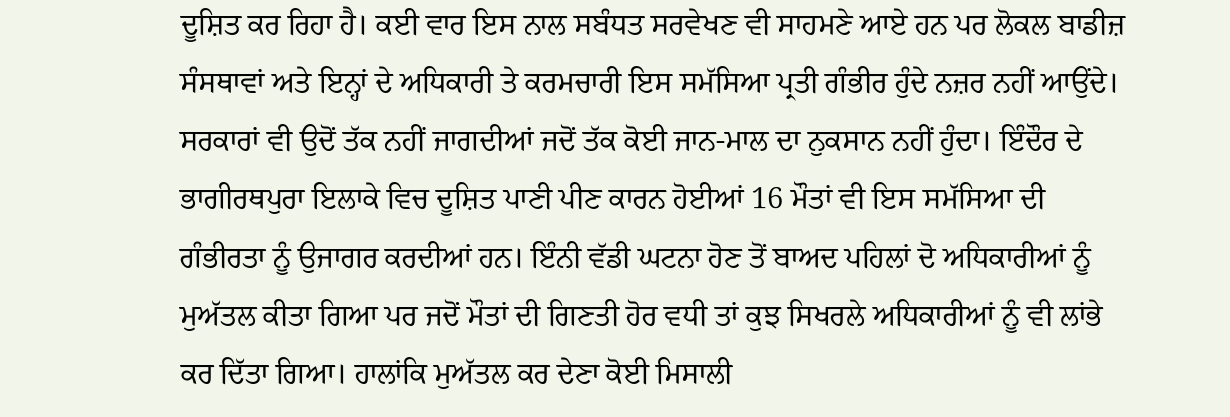ਦੂਸ਼ਿਤ ਕਰ ਰਿਹਾ ਹੈ। ਕਈ ਵਾਰ ਇਸ ਨਾਲ ਸਬੰਧਤ ਸਰਵੇਖਣ ਵੀ ਸਾਹਮਣੇ ਆਏ ਹਨ ਪਰ ਲੋਕਲ ਬਾਡੀਜ਼ ਸੰਸਥਾਵਾਂ ਅਤੇ ਇਨ੍ਹਾਂ ਦੇ ਅਧਿਕਾਰੀ ਤੇ ਕਰਮਚਾਰੀ ਇਸ ਸਮੱਸਿਆ ਪ੍ਰਤੀ ਗੰਭੀਰ ਹੁੰਦੇ ਨਜ਼ਰ ਨਹੀਂ ਆਉਂਦੇ। ਸਰਕਾਰਾਂ ਵੀ ਉਦੋਂ ਤੱਕ ਨਹੀਂ ਜਾਗਦੀਆਂ ਜਦੋਂ ਤੱਕ ਕੋਈ ਜਾਨ-ਮਾਲ ਦਾ ਨੁਕਸਾਨ ਨਹੀਂ ਹੁੰਦਾ। ਇੰਦੌਰ ਦੇ ਭਾਗੀਰਥਪੁਰਾ ਇਲਾਕੇ ਵਿਚ ਦੂਸ਼ਿਤ ਪਾਣੀ ਪੀਣ ਕਾਰਨ ਹੋਈਆਂ 16 ਮੌਤਾਂ ਵੀ ਇਸ ਸਮੱਸਿਆ ਦੀ ਗੰਭੀਰਤਾ ਨੂੰ ਉਜਾਗਰ ਕਰਦੀਆਂ ਹਨ। ਇੰਨੀ ਵੱਡੀ ਘਟਨਾ ਹੋਣ ਤੋਂ ਬਾਅਦ ਪਹਿਲਾਂ ਦੋ ਅਧਿਕਾਰੀਆਂ ਨੂੰ ਮੁਅੱਤਲ ਕੀਤਾ ਗਿਆ ਪਰ ਜਦੋਂ ਮੌਤਾਂ ਦੀ ਗਿਣਤੀ ਹੋਰ ਵਧੀ ਤਾਂ ਕੁਝ ਸਿਖਰਲੇ ਅਧਿਕਾਰੀਆਂ ਨੂੰ ਵੀ ਲਾਂਭੇ ਕਰ ਦਿੱਤਾ ਗਿਆ। ਹਾਲਾਂਕਿ ਮੁਅੱਤਲ ਕਰ ਦੇਣਾ ਕੋਈ ਮਿਸਾਲੀ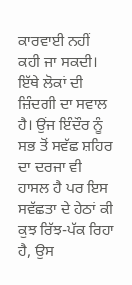ਕਾਰਵਾਈ ਨਹੀਂ ਕਹੀ ਜਾ ਸਕਦੀ।
ਇੱਥੇ ਲੋਕਾਂ ਦੀ ਜ਼ਿੰਦਗੀ ਦਾ ਸਵਾਲ ਹੈ। ਉਂਜ ਇੰਦੌਰ ਨੂੰ ਸਭ ਤੋਂ ਸਵੱਛ ਸ਼ਹਿਰ ਦਾ ਦਰਜਾ ਵੀ ਹਾਸਲ ਹੈ ਪਰ ਇਸ ਸਵੱਛਤਾ ਦੇ ਹੇਠਾਂ ਕੀ ਕੁਝ ਰਿੱਝ-ਪੱਕ ਰਿਹਾ ਹੈ, ਉਸ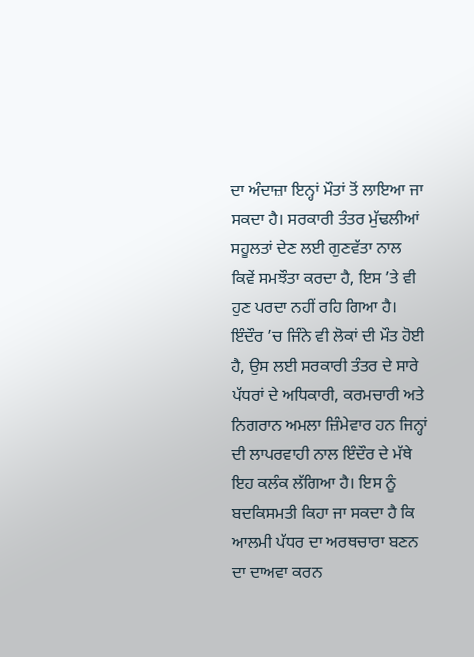ਦਾ ਅੰਦਾਜ਼ਾ ਇਨ੍ਹਾਂ ਮੌਤਾਂ ਤੋਂ ਲਾਇਆ ਜਾ ਸਕਦਾ ਹੈ। ਸਰਕਾਰੀ ਤੰਤਰ ਮੁੱਢਲੀਆਂ ਸਹੂਲਤਾਂ ਦੇਣ ਲਈ ਗੁਣਵੱਤਾ ਨਾਲ ਕਿਵੇਂ ਸਮਝੌਤਾ ਕਰਦਾ ਹੈ, ਇਸ ’ਤੇ ਵੀ ਹੁਣ ਪਰਦਾ ਨਹੀਂ ਰਹਿ ਗਿਆ ਹੈ। ਇੰਦੌਰ ’ਚ ਜਿੰਨੇ ਵੀ ਲੋਕਾਂ ਦੀ ਮੌਤ ਹੋਈ ਹੈ, ਉਸ ਲਈ ਸਰਕਾਰੀ ਤੰਤਰ ਦੇ ਸਾਰੇ ਪੱਧਰਾਂ ਦੇ ਅਧਿਕਾਰੀ, ਕਰਮਚਾਰੀ ਅਤੇ ਨਿਗਰਾਨ ਅਮਲਾ ਜ਼ਿੰਮੇਵਾਰ ਹਨ ਜਿਨ੍ਹਾਂ ਦੀ ਲਾਪਰਵਾਹੀ ਨਾਲ ਇੰਦੌਰ ਦੇ ਮੱਥੇ ਇਹ ਕਲੰਕ ਲੱਗਿਆ ਹੈ। ਇਸ ਨੂੰ ਬਦਕਿਸਮਤੀ ਕਿਹਾ ਜਾ ਸਕਦਾ ਹੈ ਕਿ ਆਲਮੀ ਪੱਧਰ ਦਾ ਅਰਥਚਾਰਾ ਬਣਨ ਦਾ ਦਾਅਵਾ ਕਰਨ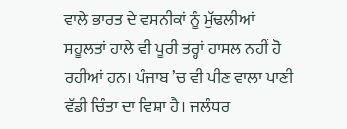ਵਾਲੇ ਭਾਰਤ ਦੇ ਵਸਨੀਕਾਂ ਨੂੰ ਮੁੱਢਲੀਆਂ ਸਹੂਲਤਾਂ ਹਾਲੇ ਵੀ ਪੂਰੀ ਤਰ੍ਹਾਂ ਹਾਸਲ ਨਹੀਂ ਹੋ ਰਹੀਆਂ ਹਨ। ਪੰਜਾਬ ’ਚ ਵੀ ਪੀਣ ਵਾਲਾ ਪਾਣੀ ਵੱਡੀ ਚਿੰਤਾ ਦਾ ਵਿਸ਼ਾ ਹੈ। ਜਲੰਧਰ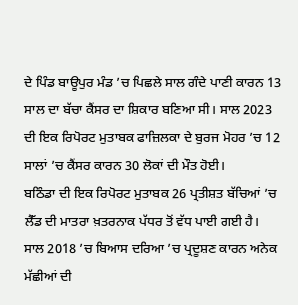ਦੇ ਪਿੰਡ ਬਾਊਪੁਰ ਮੰਡ ’ਚ ਪਿਛਲੇ ਸਾਲ ਗੰਦੇ ਪਾਣੀ ਕਾਰਨ 13 ਸਾਲ ਦਾ ਬੱਚਾ ਕੈਂਸਰ ਦਾ ਸ਼ਿਕਾਰ ਬਣਿਆ ਸੀ। ਸਾਲ 2023 ਦੀ ਇਕ ਰਿਪੋਰਟ ਮੁਤਾਬਕ ਫਾਜ਼ਿਲਕਾ ਦੇ ਬੁਰਜ ਮੋਹਰ ’ਚ 12 ਸਾਲਾਂ ’ਚ ਕੈਂਸਰ ਕਾਰਨ 30 ਲੋਕਾਂ ਦੀ ਮੌਤ ਹੋਈ।
ਬਠਿੰਡਾ ਦੀ ਇਕ ਰਿਪੋਰਟ ਮੁਤਾਬਕ 26 ਪ੍ਰਤੀਸ਼ਤ ਬੱਚਿਆਂ ’ਚ ਲੈੱਡ ਦੀ ਮਾਤਰਾ ਖ਼ਤਰਨਾਕ ਪੱਧਰ ਤੋਂ ਵੱਧ ਪਾਈ ਗਈ ਹੈ। ਸਾਲ 2018 ’ਚ ਬਿਆਸ ਦਰਿਆ ’ਚ ਪ੍ਰਦੂਸ਼ਣ ਕਾਰਨ ਅਨੇਕ ਮੱਛੀਆਂ ਦੀ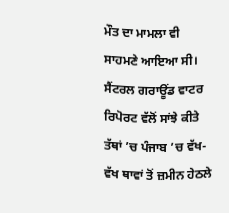ਮੌਤ ਦਾ ਮਾਮਲਾ ਵੀ ਸਾਹਮਣੇ ਆਇਆ ਸੀ। ਸੈਂਟਰਲ ਗਰਾਊਂਡ ਵਾਟਰ ਰਿਪੋਰਟ ਵੱਲੋਂ ਸਾਂਝੇ ਕੀਤੇ ਤੱਥਾਂ ’ਚ ਪੰਜਾਬ ’ਚ ਵੱਖ-ਵੱਖ ਥਾਵਾਂ ਤੋਂ ਜ਼ਮੀਨ ਹੇਠਲੇ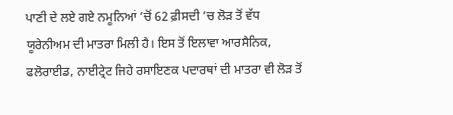ਪਾਣੀ ਦੇ ਲਏ ਗਏ ਨਮੂਨਿਆਂ ’ਚੋਂ 62 ਫ਼ੀਸਦੀ ’ਚ ਲੋੜ ਤੋਂ ਵੱਧ ਯੂਰੇਨੀਅਮ ਦੀ ਮਾਤਰਾ ਮਿਲੀ ਹੈ। ਇਸ ਤੋਂ ਇਲਾਵਾ ਆਰਸੈਨਿਕ, ਫਲੋਰਾਈਡ, ਨਾਈਟ੍ਰੇਟ ਜਿਹੇ ਰਸਾਇਣਕ ਪਦਾਰਥਾਂ ਦੀ ਮਾਤਰਾ ਵੀ ਲੋੜ ਤੋਂ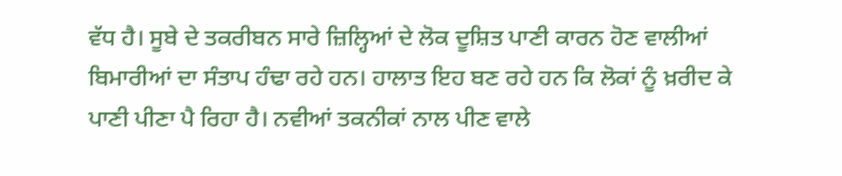ਵੱਧ ਹੈ। ਸੂਬੇ ਦੇ ਤਕਰੀਬਨ ਸਾਰੇ ਜ਼ਿਲ੍ਹਿਆਂ ਦੇ ਲੋਕ ਦੂਸ਼ਿਤ ਪਾਣੀ ਕਾਰਨ ਹੋਣ ਵਾਲੀਆਂ ਬਿਮਾਰੀਆਂ ਦਾ ਸੰਤਾਪ ਹੰਢਾ ਰਹੇ ਹਨ। ਹਾਲਾਤ ਇਹ ਬਣ ਰਹੇ ਹਨ ਕਿ ਲੋਕਾਂ ਨੂੰ ਖ਼ਰੀਦ ਕੇ ਪਾਣੀ ਪੀਣਾ ਪੈ ਰਿਹਾ ਹੈ। ਨਵੀਆਂ ਤਕਨੀਕਾਂ ਨਾਲ ਪੀਣ ਵਾਲੇ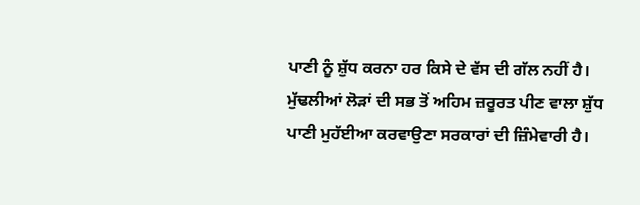ਪਾਣੀ ਨੂੰ ਸ਼ੁੱਧ ਕਰਨਾ ਹਰ ਕਿਸੇ ਦੇ ਵੱਸ ਦੀ ਗੱਲ ਨਹੀਂ ਹੈ। ਮੁੱਢਲੀਆਂ ਲੋੜਾਂ ਦੀ ਸਭ ਤੋਂ ਅਹਿਮ ਜ਼ਰੂਰਤ ਪੀਣ ਵਾਲਾ ਸ਼ੁੱਧ ਪਾਣੀ ਮੁਹੱਈਆ ਕਰਵਾਉਣਾ ਸਰਕਾਰਾਂ ਦੀ ਜ਼ਿੰਮੇਵਾਰੀ ਹੈ।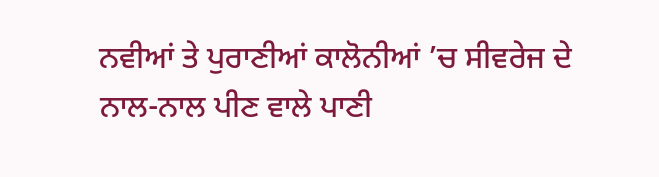ਨਵੀਆਂ ਤੇ ਪੁਰਾਣੀਆਂ ਕਾਲੋਨੀਆਂ ’ਚ ਸੀਵਰੇਜ ਦੇ ਨਾਲ-ਨਾਲ ਪੀਣ ਵਾਲੇ ਪਾਣੀ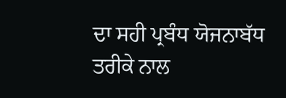ਦਾ ਸਹੀ ਪ੍ਰਬੰਧ ਯੋਜਨਾਬੱਧ ਤਰੀਕੇ ਨਾਲ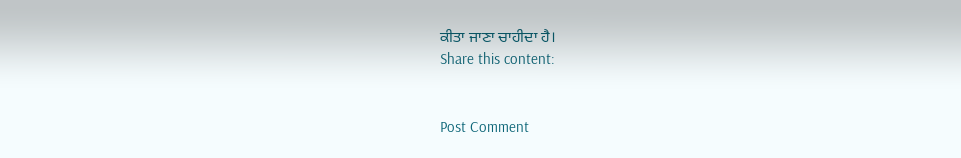ਕੀਤਾ ਜਾਣਾ ਚਾਹੀਦਾ ਹੈ।
Share this content:


Post Comment